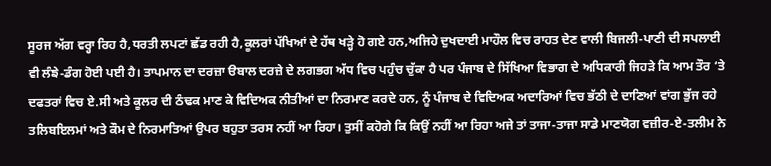ਸੂਰਜ ਅੱਗ ਵਰ੍ਹਾ ਰਿਹ ਹੈ,ਧਰਤੀ ਲਪਟਾਂ ਛੱਡ ਰਹੀ ਹੈ,ਕੂਲਰਾਂ ਪੱਖਿਆਂ ਦੇ ਹੱਥ ਖੜ੍ਹੇ ਹੋ ਗਏ ਹਨ,ਅਜਿਹੇ ਦੁਖਦਾਈ ਮਾਹੌਲ ਵਿਚ ਰਾਹਤ ਦੇਣ ਵਾਲੀ ਬਿਜਲੀ-ਪਾਣੀ ਦੀ ਸਪਲਾਈ ਵੀ ਲੰਙੇ-ਡੰਗ ਹੋਈ ਪਈ ਹੈ। ਤਾਪਮਾਨ ਦਾ ਦਰਜ਼ਾ ੳਬਾਲ ਦਰਜ਼ੇ ਦੇ ਲਗਭਗ ਅੱਧ ਵਿਚ ਪਹੁੰਚ ਚੁੱਕਾ ਹੈ ਪਰ ਪੰਜਾਬ ਦੇ ਸਿੱਖਿਆ ਵਿਭਾਗ ਦੇ ਅਧਿਕਾਰੀ ਜਿਹੜੇ ਕਿ ਆਮ ਤੌਰ ‘ਤੇ ਦਫਤਰਾਂ ਵਿਚ ਏ.ਸੀ ਅਤੇ ਕੂਲਰ ਦੀ ਠੰਢਕ ਮਾਣ ਕੇ ਵਿਦਿਅਕ ਨੀਤੀਆਂ ਦਾ ਨਿਰਮਾਣ ਕਰਦੇ ਹਨ, ਨੂੰ ਪੰਜਾਬ ਦੇ ਵਿਦਿਅਕ ਅਦਾਰਿਆਂ ਵਿਚ ਭੱਠੀ ਦੇ ਦਾਣਿਆਂ ਵਾਂਗ ਭੁੱਜ ਰਹੇ ਤਲਿਬਇਲਮਾਂ ਅਤੇ ਕੌਮ ਦੇ ਨਿਰਮਾਤਿਆਂ ਉਪਰ ਬਹੁਤਾ ਤਰਸ ਨਹੀਂ ਆ ਰਿਹਾ। ਤੁਸੀਂ ਕਹੋਗੇ ਕਿ ਕਿਉਂ ਨਹੀਂ ਆ ਰਿਹਾ ਅਜੇ ਤਾਂ ਤਾਜਾ-ਤਾਜਾ ਸਾਡੇ ਮਾਣਯੋਗ ਵਜ਼ੀਰ-ਏ-ਤਲੀਮ ਨੇ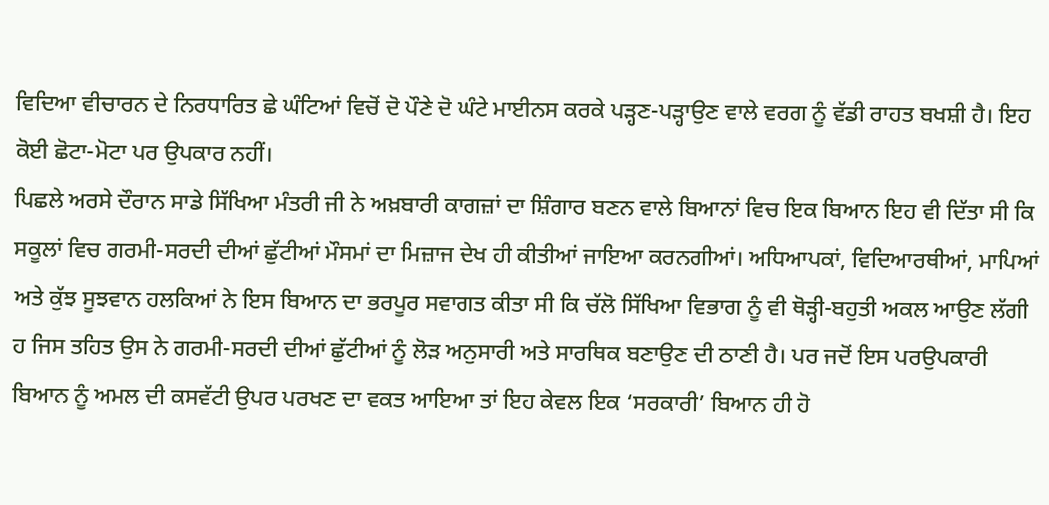ਵਿਦਿਆ ਵੀਚਾਰਨ ਦੇ ਨਿਰਧਾਰਿਤ ਛੇ ਘੰਟਿਆਂ ਵਿਚੋਂ ਦੋ ਪੌਣੇ ਦੋ ਘੰਟੇ ਮਾਈਨਸ ਕਰਕੇ ਪੜ੍ਹਣ-ਪੜ੍ਹਾਉਣ ਵਾਲੇ ਵਰਗ ਨੂੰ ਵੱਡੀ ਰਾਹਤ ਬਖਸ਼ੀ ਹੈ। ਇਹ ਕੋਈ ਛੋਟਾ-ਮੋਟਾ ਪਰ ਉਪਕਾਰ ਨਹੀਂ।
ਪਿਛਲੇ ਅਰਸੇ ਦੌਰਾਨ ਸਾਡੇ ਸਿੱਖਿਆ ਮੰਤਰੀ ਜੀ ਨੇ ਅਖ਼ਬਾਰੀ ਕਾਗਜ਼ਾਂ ਦਾ ਸ਼ਿੰਗਾਰ ਬਣਨ ਵਾਲੇ ਬਿਆਨਾਂ ਵਿਚ ਇਕ ਬਿਆਨ ਇਹ ਵੀ ਦਿੱਤਾ ਸੀ ਕਿ ਸਕੂਲਾਂ ਵਿਚ ਗਰਮੀ-ਸਰਦੀ ਦੀਆਂ ਛੁੱਟੀਆਂ ਮੌਸਮਾਂ ਦਾ ਮਿਜ਼ਾਜ ਦੇਖ ਹੀ ਕੀਤੀਆਂ ਜਾਇਆ ਕਰਨਗੀਆਂ। ਅਧਿਆਪਕਾਂ, ਵਿਦਿਆਰਥੀਆਂ, ਮਾਪਿਆਂ ਅਤੇ ਕੁੱਝ ਸੂਝਵਾਨ ਹਲਕਿਆਂ ਨੇ ਇਸ ਬਿਆਨ ਦਾ ਭਰਪੂਰ ਸਵਾਗਤ ਕੀਤਾ ਸੀ ਕਿ ਚੱਲੋ ਸਿੱਖਿਆ ਵਿਭਾਗ ਨੂੰ ਵੀ ਥੋੜ੍ਹੀ-ਬਹੁਤੀ ਅਕਲ ਆਉਣ ਲੱਗੀ ਹ ਜਿਸ ਤਹਿਤ ਉਸ ਨੇ ਗਰਮੀ-ਸਰਦੀ ਦੀਆਂ ਛੁੱਟੀਆਂ ਨੂੰ ਲੋੜ ਅਨੁਸਾਰੀ ਅਤੇ ਸਾਰਥਿਕ ਬਣਾਉਣ ਦੀ ਠਾਣੀ ਹੈ। ਪਰ ਜਦੋਂ ਇਸ ਪਰਉਪਕਾਰੀ ਬਿਆਨ ਨੂੰ ਅਮਲ ਦੀ ਕਸਵੱਟੀ ਉਪਰ ਪਰਖਣ ਦਾ ਵਕਤ ਆਇਆ ਤਾਂ ਇਹ ਕੇਵਲ ਇਕ ‘ਸਰਕਾਰੀ’ ਬਿਆਨ ਹੀ ਹੋ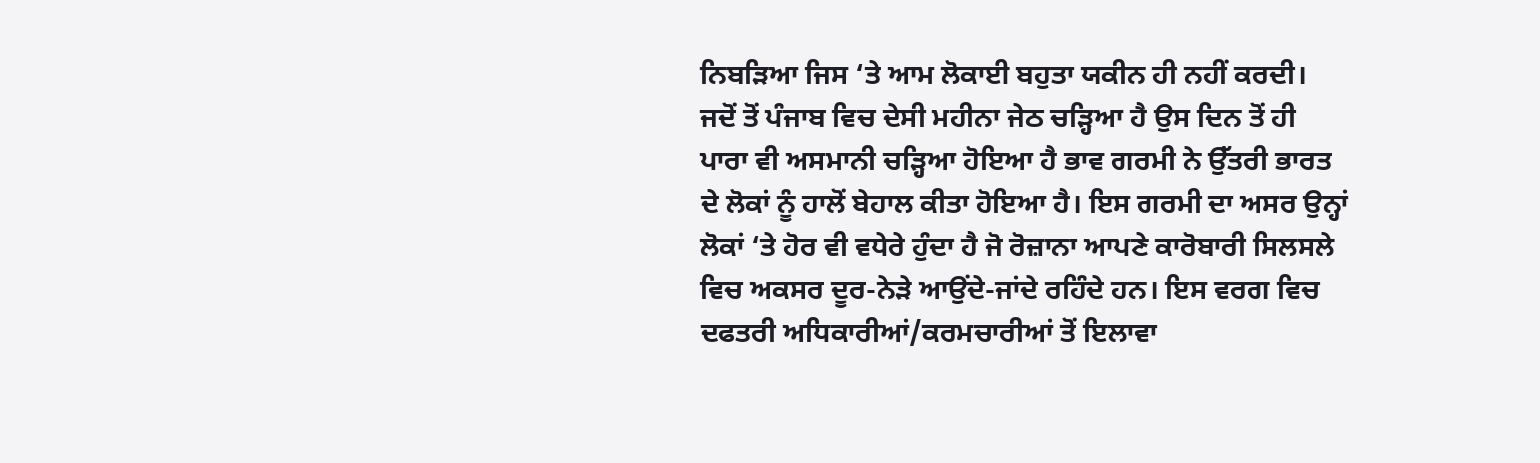ਨਿਬੜਿਆ ਜਿਸ ‘ਤੇ ਆਮ ਲੋਕਾਈ ਬਹੁਤਾ ਯਕੀਨ ਹੀ ਨਹੀਂ ਕਰਦੀ।
ਜਦੋਂ ਤੋਂ ਪੰਜਾਬ ਵਿਚ ਦੇਸੀ ਮਹੀਨਾ ਜੇਠ ਚੜ੍ਹਿਆ ਹੈ ਉਸ ਦਿਨ ਤੋਂ ਹੀ ਪਾਰਾ ਵੀ ਅਸਮਾਨੀ ਚੜ੍ਹਿਆ ਹੋਇਆ ਹੈ ਭਾਵ ਗਰਮੀ ਨੇ ਉੱਤਰੀ ਭਾਰਤ ਦੇ ਲੋਕਾਂ ਨੂੰ ਹਾਲੋਂ ਬੇਹਾਲ ਕੀਤਾ ਹੋਇਆ ਹੈ। ਇਸ ਗਰਮੀ ਦਾ ਅਸਰ ਉਨ੍ਹਾਂ ਲੋਕਾਂ ‘ਤੇ ਹੋਰ ਵੀ ਵਧੇਰੇ ਹੁੰਦਾ ਹੈ ਜੋ ਰੋਜ਼ਾਨਾ ਆਪਣੇ ਕਾਰੋਬਾਰੀ ਸਿਲਸਲੇ ਵਿਚ ਅਕਸਰ ਦੂਰ-ਨੇੜੇ ਆਉਂਦੇ-ਜਾਂਦੇ ਰਹਿੰਦੇ ਹਨ। ਇਸ ਵਰਗ ਵਿਚ ਦਫਤਰੀ ਅਧਿਕਾਰੀਆਂ/ਕਰਮਚਾਰੀਆਂ ਤੋਂ ਇਲਾਵਾ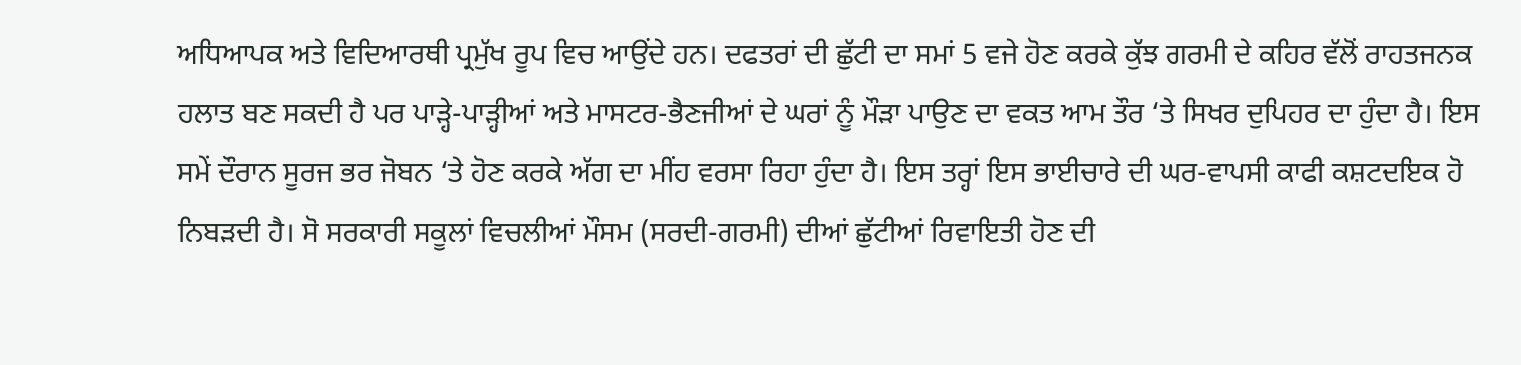ਅਧਿਆਪਕ ਅਤੇ ਵਿਦਿਆਰਥੀ ਪ੍ਰਮੁੱਖ ਰੂਪ ਵਿਚ ਆਉਂਦੇ ਹਨ। ਦਫਤਰਾਂ ਦੀ ਛੁੱਟੀ ਦਾ ਸਮਾਂ 5 ਵਜੇ ਹੋਣ ਕਰਕੇ ਕੁੱਝ ਗਰਮੀ ਦੇ ਕਹਿਰ ਵੱਲੋਂ ਰਾਹਤਜਨਕ ਹਲਾਤ ਬਣ ਸਕਦੀ ਹੈ ਪਰ ਪਾੜ੍ਹੇ-ਪਾੜ੍ਹੀਆਂ ਅਤੇ ਮਾਸਟਰ-ਭੈਣਜੀਆਂ ਦੇ ਘਰਾਂ ਨੂੰ ਮੌੜਾ ਪਾਉਣ ਦਾ ਵਕਤ ਆਮ ਤੌਰ ‘ਤੇ ਸਿਖਰ ਦੁਪਿਹਰ ਦਾ ਹੁੰਦਾ ਹੈ। ਇਸ ਸਮੇਂ ਦੌਰਾਨ ਸੂਰਜ ਭਰ ਜੋਬਨ ‘ਤੇ ਹੋਣ ਕਰਕੇ ਅੱਗ ਦਾ ਮੀਂਹ ਵਰਸਾ ਰਿਹਾ ਹੁੰਦਾ ਹੈ। ਇਸ ਤਰ੍ਹਾਂ ਇਸ ਭਾਈਚਾਰੇ ਦੀ ਘਰ-ਵਾਪਸੀ ਕਾਫੀ ਕਸ਼ਟਦਇਕ ਹੋ ਨਿਬੜਦੀ ਹੈ। ਸੋ ਸਰਕਾਰੀ ਸਕੂਲਾਂ ਵਿਚਲੀਆਂ ਮੌਸਮ (ਸਰਦੀ-ਗਰਮੀ) ਦੀਆਂ ਛੁੱਟੀਆਂ ਰਿਵਾਇਤੀ ਹੋਣ ਦੀ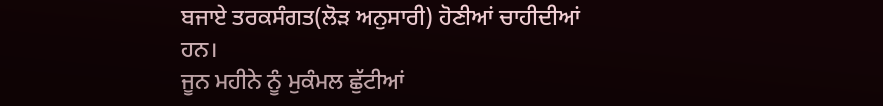ਬਜਾਏ ਤਰਕਸੰਗਤ(ਲੋੜ ਅਨੁਸਾਰੀ) ਹੋਣੀਆਂ ਚਾਹੀਦੀਆਂ ਹਨ।
ਜੂਨ ਮਹੀਨੇ ਨੂੰ ਮੁਕੰਮਲ ਛੁੱਟੀਆਂ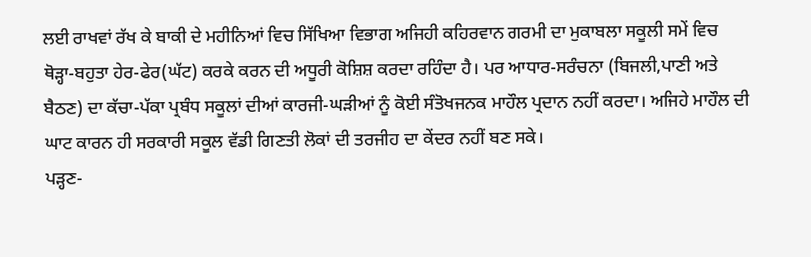ਲਈ ਰਾਖਵਾਂ ਰੱਖ ਕੇ ਬਾਕੀ ਦੇ ਮਹੀਨਿਆਂ ਵਿਚ ਸਿੱਖਿਆ ਵਿਭਾਗ ਅਜਿਹੀ ਕਹਿਰਵਾਨ ਗਰਮੀ ਦਾ ਮੁਕਾਬਲਾ ਸਕੂਲੀ ਸਮੇਂ ਵਿਚ ਥੋੜ੍ਹਾ-ਬਹੁਤਾ ਹੇਰ-ਫੇਰ(ਘੱਟ) ਕਰਕੇ ਕਰਨ ਦੀ ਅਧੂਰੀ ਕੋਸ਼ਿਸ਼ ਕਰਦਾ ਰਹਿੰਦਾ ਹੈ। ਪਰ ਆਧਾਰ-ਸਰੰਚਨਾ (ਬਿਜਲੀ,ਪਾਣੀ ਅਤੇ ਬੈਠਣ) ਦਾ ਕੱਚਾ-ਪੱਕਾ ਪ੍ਰਬੰਧ ਸਕੂਲਾਂ ਦੀਆਂ ਕਾਰਜੀ-ਘੜੀਆਂ ਨੂੰ ਕੋਈ ਸੰਤੋਖਜਨਕ ਮਾਹੌਲ ਪ੍ਰਦਾਨ ਨਹੀਂ ਕਰਦਾ। ਅਜਿਹੇ ਮਾਹੌਲ ਦੀ ਘਾਟ ਕਾਰਨ ਹੀ ਸਰਕਾਰੀ ਸਕੂਲ ਵੱਡੀ ਗਿਣਤੀ ਲੋਕਾਂ ਦੀ ਤਰਜੀਹ ਦਾ ਕੇਂਦਰ ਨਹੀਂ ਬਣ ਸਕੇ।
ਪੜ੍ਹਣ-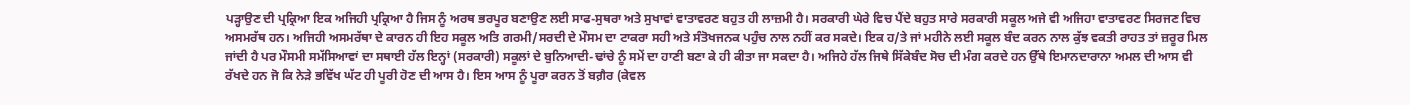ਪੜ੍ਹਾਉਣ ਦੀ ਪ੍ਰਕ੍ਰਿਆ ਇਕ ਅਜਿਹੀ ਪ੍ਰਕ੍ਰਿਆ ਹੈ ਜਿਸ ਨੂੰ ਅਰਥ ਭਰਪੂਰ ਬਣਾਉਣ ਲਈ ਸਾਫ-ਸੁਥਰਾ ਅਤੇ ਸੁਖਾਵਾਂ ਵਾਤਾਵਰਣ ਬਹੁਤ ਹੀ ਲਾਜ਼ਮੀ ਹੈ। ਸਰਕਾਰੀ ਘੇਰੇ ਵਿਚ ਪੈਂਦੇ ਬਹੁਤ ਸਾਰੇ ਸਰਕਾਰੀ ਸਕੂਲ ਅਜੇ ਵੀ ਅਜਿਹਾ ਵਾਤਾਵਰਣ ਸਿਰਜਣ ਵਿਚ ਅਸਮਰੱਥ ਹਨ। ਅਜਿਹੀ ਅਸਮਰੱਥਾ ਦੇ ਕਾਰਨ ਹੀ ਇਹ ਸਕੂਲ ਅਤਿ ਗਰਮੀ/ਸਰਦੀ ਦੇ ਮੌਸਮ ਦਾ ਟਾਕਰਾ ਸਹੀ ਅਤੇ ਸੰਤੋਖਜਨਕ ਪਹੁੰਚ ਨਾਲ ਨਹੀਂ ਕਰ ਸਕਦੇ। ਇਕ ਹ/ਤੇ ਜਾਂ ਮਹੀਨੇ ਲਈ ਸਕੂਲ ਬੰਦ ਕਰਨ ਨਾਲ ਕੁੱਝ ਵਕਤੀ ਰਾਹਤ ਤਾਂ ਜ਼ਰੂਰ ਮਿਲ ਜਾਂਦੀ ਹੈ ਪਰ ਮੌਸਮੀ ਸਮੱਸਿਆਵਾਂ ਦਾ ਸਥਾਈ ਹੱਲ ਇਨ੍ਹਾਂ (ਸਰਕਾਰੀ) ਸਕੂਲਾਂ ਦੇ ਬੁਨਿਆਦੀ-ਢਾਂਚੇ ਨੂੰ ਸਮੇਂ ਦਾ ਹਾਣੀ ਬਣਾ ਕੇ ਹੀ ਕੀਤਾ ਜਾ ਸਕਦਾ ਹੈ। ਅਜਿਹੇ ਹੱਲ ਜਿਥੇ ਸਿੱਕੇਬੰਦ ਸੋਚ ਦੀ ਮੰਗ ਕਰਦੇ ਹਨ ਉੱਥੇ ਇਮਾਨਦਾਰਾਨਾ ਅਮਲ ਦੀ ਆਸ ਵੀ ਰੱਖਦੇ ਹਨ ਜੋ ਕਿ ਨੇੜੇ ਭਵਿੱਖ ਘੱਟ ਹੀ ਪੂਰੀ ਹੋਣ ਦੀ ਆਸ ਹੈ। ਇਸ ਆਸ ਨੂੰ ਪੂਰਾ ਕਰਨ ਤੋਂ ਬਗ਼ੈਰ (ਕੇਵਲ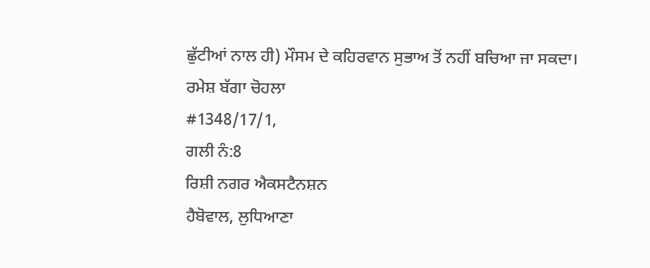ਛੁੱਟੀਆਂ ਨਾਲ ਹੀ) ਮੌਸਮ ਦੇ ਕਹਿਰਵਾਨ ਸੁਭਾਅ ਤੋਂ ਨਹੀਂ ਬਚਿਆ ਜਾ ਸਕਦਾ।
ਰਮੇਸ਼ ਬੱਗਾ ਚੋਹਲਾ
#1348/17/1,
ਗਲੀ ਨੰ:8
ਰਿਸ਼ੀ ਨਗਰ ਐਕਸਟੈਨਸ਼ਨ
ਹੈਬੋਵਾਲ, ਲੁਧਿਆਣਾ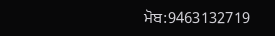ਮੋਬ:9463132719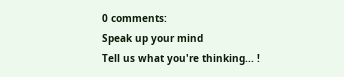0 comments:
Speak up your mind
Tell us what you're thinking... !